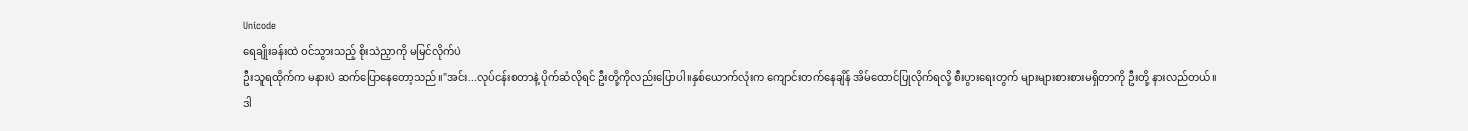Unicode
ရေချိုးခန်းထဲ ဝင်သွားသည့် စိုးသဲညှာကို မမြင်လိုက်ပဲ
ဦးသူရထိုက်က မနားပဲ ဆက်ပြောနေတော့သည်။"အင်း...လုပ်ငန်းစတာနဲ့ ပိုက်ဆံလိုရင် ဦးတို့ကိုလည်းပြောပါ။နှစ်ယောက်လုံးက ကျောင်းတက်နေချိန် အိမ်ထောင်ပြုလိုက်ရလို့ စီးပွားရေးတွက် များများစားစားမရှိတာကို ဦးတို့ နားလည်တယ်။ဒါ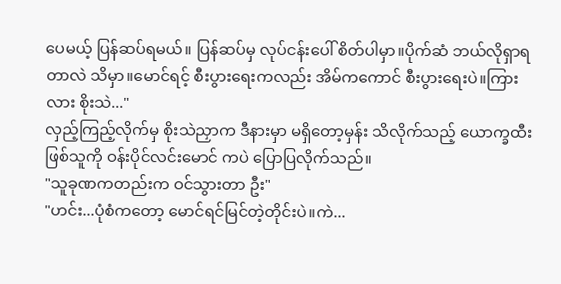ပေမယ့် ပြန်ဆပ်ရမယ်။ ပြန်ဆပ်မှ လုပ်ငန်းပေါ် စိတ်ပါမှာ။ပိုက်ဆံ ဘယ်လိုရှာရတာလဲ သိမှာ။မောင်ရင့် စီးပွားရေးကလည်း အိမ်ကကောင် စီးပွားရေးပဲ။ကြားလား စိုးသဲ..."
လှည့်ကြည့်လိုက်မှ စိုးသဲညှာက ဒီနားမှာ မရှိတော့မှန်း သိလိုက်သည့် ယောက္ခထီး ဖြစ်သူကို ဝန်းပိုင်လင်းမောင် ကပဲ ပြောပြလိုက်သည်။
"သူခုဏကတည်းက ဝင်သွားတာ ဦး"
"ဟင်း...ပုံစံကတော့ မောင်ရင်မြင်တဲ့တိုင်းပဲ။ကဲ...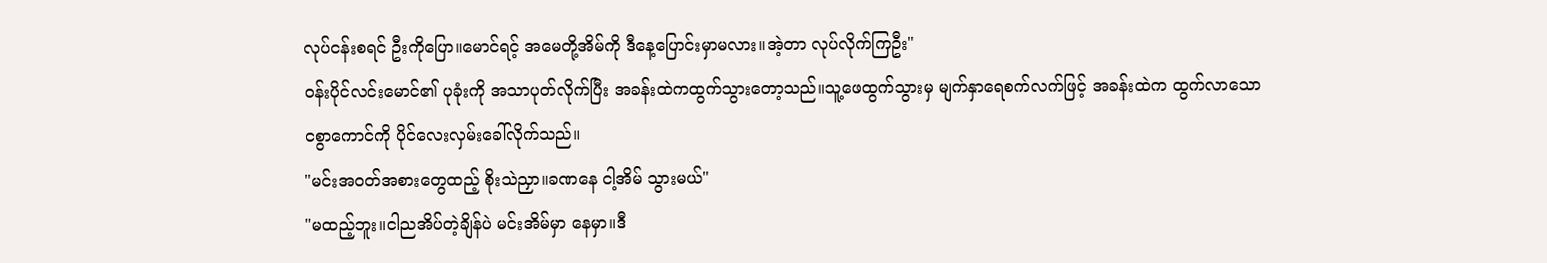လုပ်ငန်းစရင် ဦးကိုပြော။မောင်ရင့် အမေတို့အိမ်ကို ဒီနေ့ပြောင်းမှာမလား။အဲ့တာ လုပ်လိုက်ကြဦး"
ဝန်းပိုင်လင်းမောင်၏ ပုခုံးကို အသာပုတ်လိုက်ပြီး အခန်းထဲကထွက်သွားတော့သည်။သူ့ဖေထွက်သွားမှ မျက်နှာရေစက်လက်ဖြင့် အခန်းထဲက ထွက်လာသော ငစွာကောင်ကို ပိုင်လေးလှမ်းခေါ်လိုက်သည်။
"မင်းအဝတ်အစားတွေထည့် စိုးသဲညှာ။ခဏနေ ငါ့အိမ် သွားမယ်"
"မထည့်ဘူး။ငါညအိပ်တဲ့ချိန်ပဲ မင်းအိမ်မှာ နေမှာ။ဒီ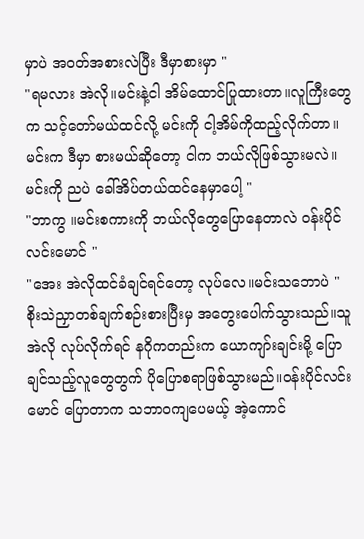မှာပဲ အဝတ်အစားလဲပြီး ဒီမှာစားမှာ "
"ရမလား အဲလို။မင်းနဲ့ငါ အိမ်ထောင်ပြုထားတာ။လူကြီးတွေက သင့်တော်မယ်ထင်လို့ မင်းကို ငါ့အိမ်ကိုထည့်လိုက်တာ။မင်းက ဒီမှာ စားမယ်ဆိုတော့ ငါက ဘယ်လိုဖြစ်သွားမလဲ။မင်းကို ညပဲ ခေါ်အိပ်တယ်ထင်နေမှာပေါ့ "
"ဘာကွ ။မင်းစကားကို ဘယ်လိုတွေပြောနေတာလဲ ဝန်းပိုင်လင်းမောင် "
"အေး အဲလိုထင်ခံချင်ရင်တော့ လုပ်လေ။မင်းသဘောပဲ "
စိုးသဲညှာတစ်ချက်စဉ်းစားပြီးမှ အတွေးပေါက်သွားသည်။သူအဲလို လုပ်လိုက်ရင် နဂိုကတည်းက ယောကျာ်းချင်းမို့ ပြောချင်သည့်လူတွေတွက် ပိုပြောစရာဖြစ်သွားမည်။ဝန်းပိုင်လင်းမောင် ပြောတာက သဘာဝကျပေမယ့် အဲ့ကောင်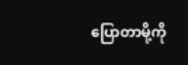ပြောတာမို့ကို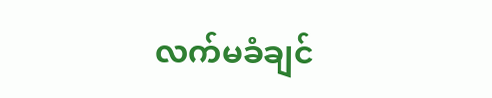လက်မခံချင်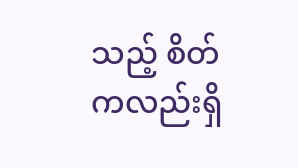သည့် စိတ်ကလည်းရှိ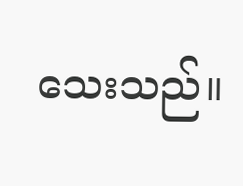သေးသည်။